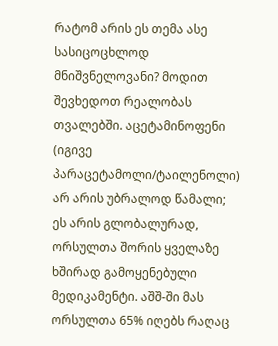რატომ არის ეს თემა ასე სასიცოცხლოდ მნიშვნელოვანი? მოდით შევხედოთ რეალობას თვალებში. აცეტამინოფენი (იგივე პარაცეტამოლი/ტაილენოლი) არ არის უბრალოდ წამალი; ეს არის გლობალურად, ორსულთა შორის ყველაზე ხშირად გამოყენებული მედიკამენტი. აშშ-ში მას ორსულთა 65% იღებს რაღაც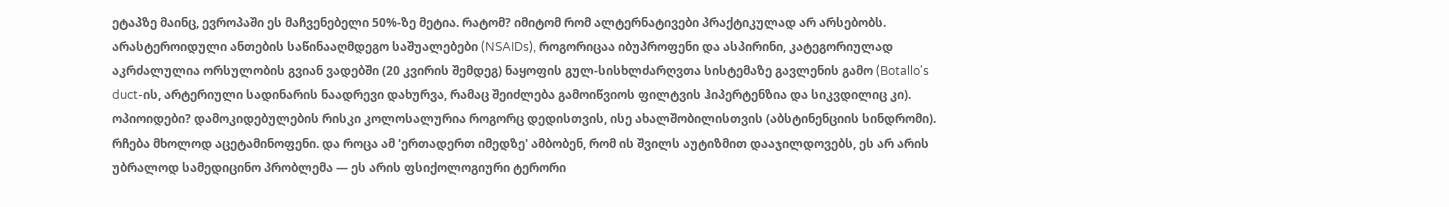ეტაპზე მაინც, ევროპაში ეს მაჩვენებელი 50%-ზე მეტია. რატომ? იმიტომ რომ ალტერნატივები პრაქტიკულად არ არსებობს. არასტეროიდული ანთების საწინააღმდეგო საშუალებები (NSAIDs), როგორიცაა იბუპროფენი და ასპირინი, კატეგორიულად აკრძალულია ორსულობის გვიან ვადებში (20 კვირის შემდეგ) ნაყოფის გულ-სისხლძარღვთა სისტემაზე გავლენის გამო (Botallo's duct-ის, არტერიული სადინარის ნაადრევი დახურვა, რამაც შეიძლება გამოიწვიოს ფილტვის ჰიპერტენზია და სიკვდილიც კი). ოპიოიდები? დამოკიდებულების რისკი კოლოსალურია როგორც დედისთვის, ისე ახალშობილისთვის (აბსტინენციის სინდრომი). რჩება მხოლოდ აცეტამინოფენი. და როცა ამ 'ერთადერთ იმედზე' ამბობენ, რომ ის შვილს აუტიზმით დააჯილდოვებს, ეს არ არის უბრალოდ სამედიცინო პრობლემა — ეს არის ფსიქოლოგიური ტერორი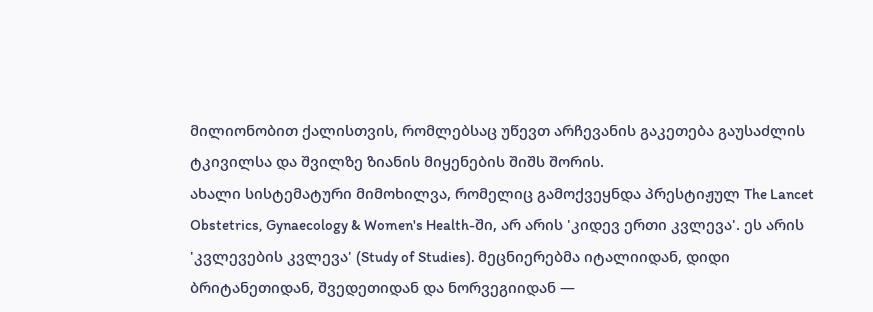მილიონობით ქალისთვის, რომლებსაც უწევთ არჩევანის გაკეთება გაუსაძლის ტკივილსა და შვილზე ზიანის მიყენების შიშს შორის.
ახალი სისტემატური მიმოხილვა, რომელიც გამოქვეყნდა პრესტიჟულ The Lancet Obstetrics, Gynaecology & Women's Health-ში, არ არის 'კიდევ ერთი კვლევა'. ეს არის 'კვლევების კვლევა' (Study of Studies). მეცნიერებმა იტალიიდან, დიდი ბრიტანეთიდან, შვედეთიდან და ნორვეგიიდან —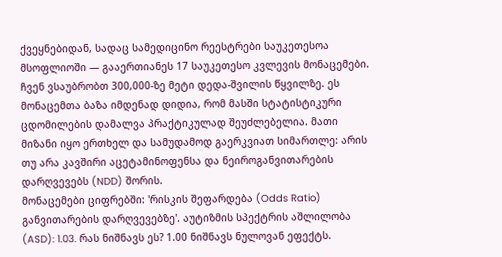ქვეყნებიდან, სადაც სამედიცინო რეესტრები საუკეთესოა მსოფლიოში — გააერთიანეს 17 საუკეთესო კვლევის მონაცემები. ჩვენ ვსაუბრობთ 300,000-ზე მეტი დედა-შვილის წყვილზე. ეს მონაცემთა ბაზა იმდენად დიდია, რომ მასში სტატისტიკური ცდომილების დამალვა პრაქტიკულად შეუძლებელია. მათი მიზანი იყო ერთხელ და სამუდამოდ გაერკვიათ სიმართლე: არის თუ არა კავშირი აცეტამინოფენსა და ნეიროგანვითარების დარღვევებს (NDD) შორის.
მონაცემები ციფრებში: 'რისკის შეფარდება (Odds Ratio) განვითარების დარღვევებზე'. აუტიზმის სპექტრის აშლილობა (ASD): 1.03. რას ნიშნავს ეს? 1.00 ნიშნავს ნულოვან ეფექტს.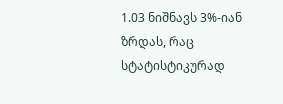1.03 ნიშნავს 3%-იან ზრდას, რაც სტატისტიკურად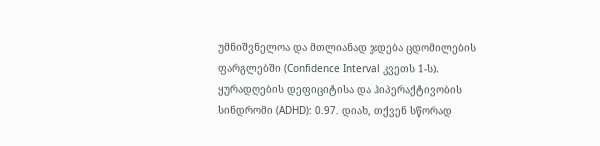უმნიშვნელოა და მთლიანად ჯდება ცდომილების ფარგლებში (Confidence Interval კვეთს 1-ს). ყურადღების დეფიციტისა და ჰიპერაქტივობის სინდრომი (ADHD): 0.97. დიახ, თქვენ სწორად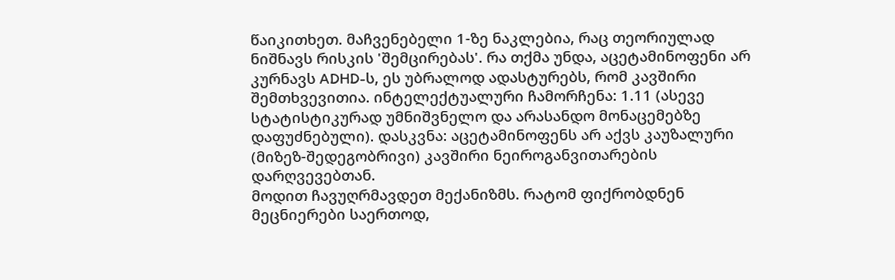წაიკითხეთ. მაჩვენებელი 1-ზე ნაკლებია, რაც თეორიულად ნიშნავს რისკის 'შემცირებას'. რა თქმა უნდა, აცეტამინოფენი არ კურნავს ADHD-ს, ეს უბრალოდ ადასტურებს, რომ კავშირი შემთხვევითია. ინტელექტუალური ჩამორჩენა: 1.11 (ასევე სტატისტიკურად უმნიშვნელო და არასანდო მონაცემებზე დაფუძნებული). დასკვნა: აცეტამინოფენს არ აქვს კაუზალური (მიზეზ-შედეგობრივი) კავშირი ნეიროგანვითარების დარღვევებთან.
მოდით ჩავუღრმავდეთ მექანიზმს. რატომ ფიქრობდნენ მეცნიერები საერთოდ,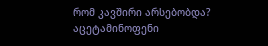რომ კავშირი არსებობდა? აცეტამინოფენი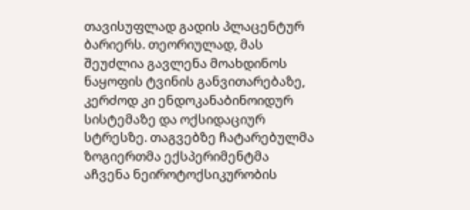თავისუფლად გადის პლაცენტურ ბარიერს. თეორიულად, მას შეუძლია გავლენა მოახდინოს ნაყოფის ტვინის განვითარებაზე, კერძოდ კი ენდოკანაბინოიდურ სისტემაზე და ოქსიდაციურ სტრესზე. თაგვებზე ჩატარებულმა ზოგიერთმა ექსპერიმენტმა აჩვენა ნეიროტოქსიკურობის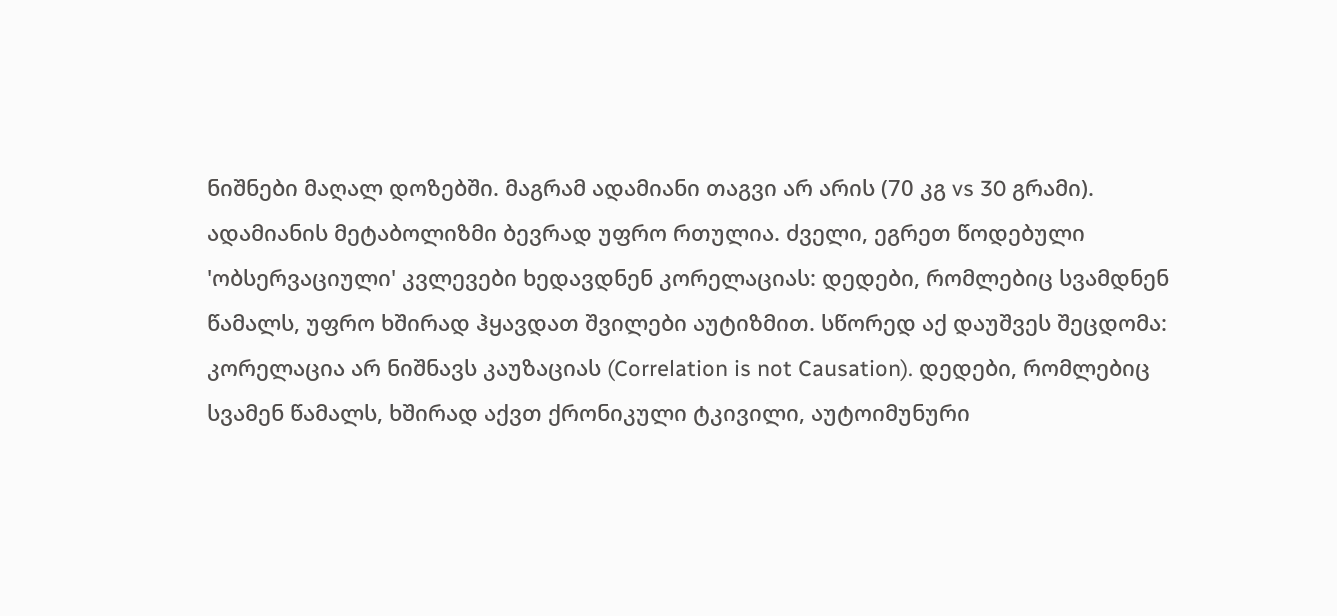ნიშნები მაღალ დოზებში. მაგრამ ადამიანი თაგვი არ არის (70 კგ vs 30 გრამი). ადამიანის მეტაბოლიზმი ბევრად უფრო რთულია. ძველი, ეგრეთ წოდებული 'ობსერვაციული' კვლევები ხედავდნენ კორელაციას: დედები, რომლებიც სვამდნენ წამალს, უფრო ხშირად ჰყავდათ შვილები აუტიზმით. სწორედ აქ დაუშვეს შეცდომა: კორელაცია არ ნიშნავს კაუზაციას (Correlation is not Causation). დედები, რომლებიც სვამენ წამალს, ხშირად აქვთ ქრონიკული ტკივილი, აუტოიმუნური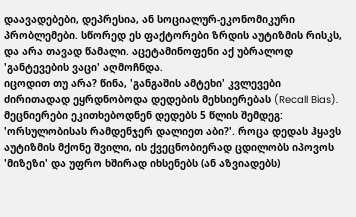დაავადებები, დეპრესია, ან სოციალურ-ეკონომიკური პრობლემები. სწორედ ეს ფაქტორები ზრდის აუტიზმის რისკს, და არა თავად წამალი. აცეტამინოფენი აქ უბრალოდ 'განტევების ვაცი' აღმოჩნდა.
იცოდით თუ არა? წინა, 'განგაშის ამტეხი' კვლევები ძირითადად ეყრდნობოდა დედების მეხსიერებას (Recall Bias). მეცნიერები ეკითხებოდნენ დედებს 5 წლის შემდეგ: 'ორსულობისას რამდენჯერ დალიეთ აბი?'. როცა დედას ჰყავს აუტიზმის მქონე შვილი, ის ქვეცნობიერად ცდილობს იპოვოს 'მიზეზი' და უფრო ხშირად იხსენებს (ან აზვიადებს)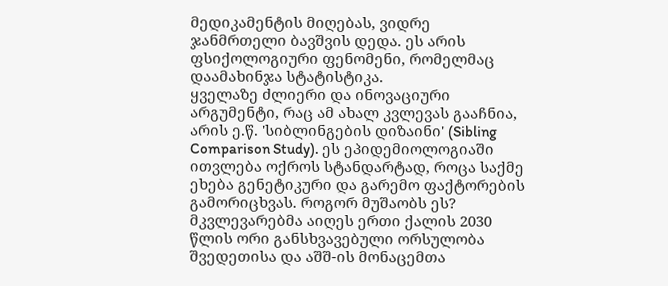მედიკამენტის მიღებას, ვიდრე ჯანმრთელი ბავშვის დედა. ეს არის ფსიქოლოგიური ფენომენი, რომელმაც დაამახინჯა სტატისტიკა.
ყველაზე ძლიერი და ინოვაციური არგუმენტი, რაც ამ ახალ კვლევას გააჩნია, არის ე.წ. 'სიბლინგების დიზაინი' (Sibling Comparison Study). ეს ეპიდემიოლოგიაში ითვლება ოქროს სტანდარტად, როცა საქმე ეხება გენეტიკური და გარემო ფაქტორების გამორიცხვას. როგორ მუშაობს ეს? მკვლევარებმა აიღეს ერთი ქალის 2030 წლის ორი განსხვავებული ორსულობა შვედეთისა და აშშ-ის მონაცემთა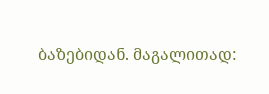ბაზებიდან. მაგალითად: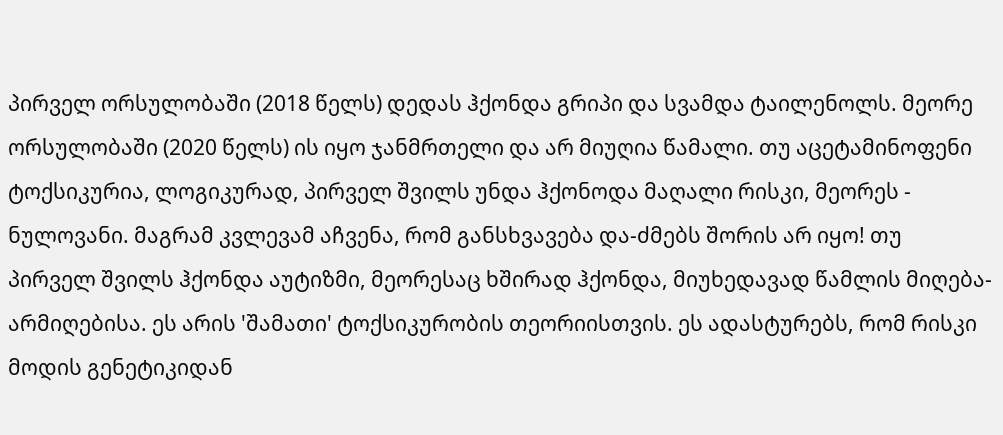პირველ ორსულობაში (2018 წელს) დედას ჰქონდა გრიპი და სვამდა ტაილენოლს. მეორე ორსულობაში (2020 წელს) ის იყო ჯანმრთელი და არ მიუღია წამალი. თუ აცეტამინოფენი ტოქსიკურია, ლოგიკურად, პირველ შვილს უნდა ჰქონოდა მაღალი რისკი, მეორეს - ნულოვანი. მაგრამ კვლევამ აჩვენა, რომ განსხვავება და-ძმებს შორის არ იყო! თუ პირველ შვილს ჰქონდა აუტიზმი, მეორესაც ხშირად ჰქონდა, მიუხედავად წამლის მიღება-არმიღებისა. ეს არის 'შამათი' ტოქსიკურობის თეორიისთვის. ეს ადასტურებს, რომ რისკი მოდის გენეტიკიდან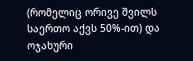(რომელიც ორივე შვილს საერთო აქვს 50%-ით) და ოჯახური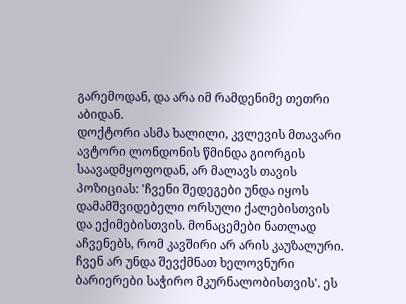გარემოდან, და არა იმ რამდენიმე თეთრი აბიდან.
დოქტორი ასმა ხალილი, კვლევის მთავარი ავტორი ლონდონის წმინდა გიორგის საავადმყოფოდან, არ მალავს თავის პოზიციას: 'ჩვენი შედეგები უნდა იყოს დამამშვიდებელი ორსული ქალებისთვის და ექიმებისთვის. მონაცემები ნათლად აჩვენებს, რომ კავშირი არ არის კაუზალური. ჩვენ არ უნდა შევქმნათ ხელოვნური ბარიერები საჭირო მკურნალობისთვის'. ეს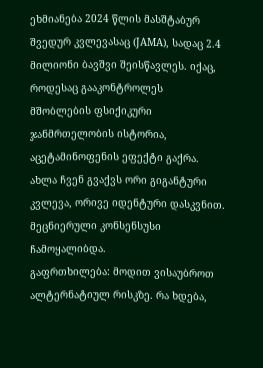ეხმიანება 2024 წლის მასშტაბურ შვედურ კვლევასაც (JAMA), სადაც 2.4 მილიონი ბავშვი შეისწავლეს. იქაც, როდესაც გააკონტროლეს მშობლების ფსიქიკური ჯანმრთელობის ისტორია, აცეტამინოფენის ეფექტი გაქრა. ახლა ჩვენ გვაქვს ორი გიგანტური კვლევა, ორივე იდენტური დასკვნით. მეცნიერული კონსენსუსი ჩამოყალიბდა.
გაფრთხილება: მოდით ვისაუბროთ ალტერნატიულ რისკზე. რა ხდება,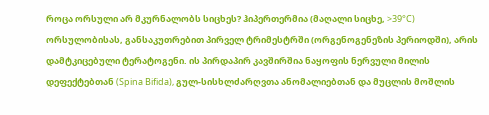როცა ორსული არ მკურნალობს სიცხეს? ჰიპერთერმია (მაღალი სიცხე, >39°C) ორსულობისას, განსაკუთრებით პირველ ტრიმესტრში (ორგენოგენეზის პერიოდში), არის დამტკიცებული ტერატოგენი. ის პირდაპირ კავშირშია ნაყოფის ნერვული მილის დეფექტებთან (Spina Bifida), გულ-სისხლძარღვთა ანომალიებთან და მუცლის მოშლის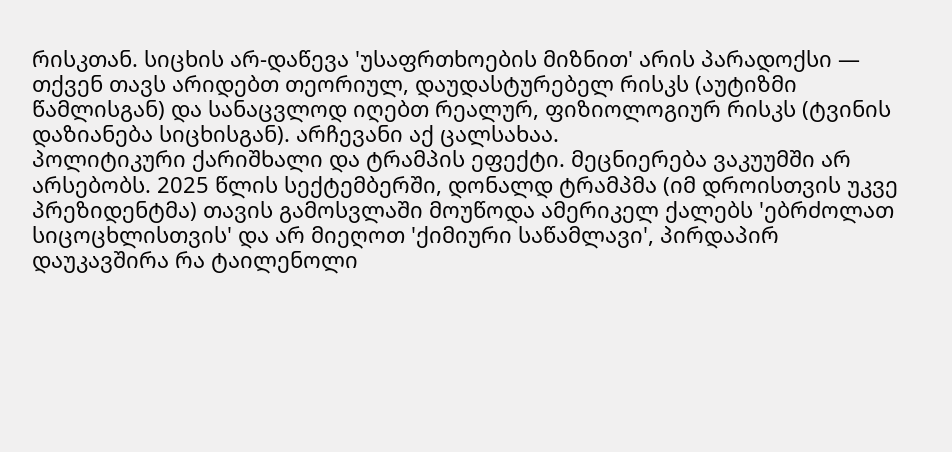რისკთან. სიცხის არ-დაწევა 'უსაფრთხოების მიზნით' არის პარადოქსი — თქვენ თავს არიდებთ თეორიულ, დაუდასტურებელ რისკს (აუტიზმი წამლისგან) და სანაცვლოდ იღებთ რეალურ, ფიზიოლოგიურ რისკს (ტვინის დაზიანება სიცხისგან). არჩევანი აქ ცალსახაა.
პოლიტიკური ქარიშხალი და ტრამპის ეფექტი. მეცნიერება ვაკუუმში არ არსებობს. 2025 წლის სექტემბერში, დონალდ ტრამპმა (იმ დროისთვის უკვე პრეზიდენტმა) თავის გამოსვლაში მოუწოდა ამერიკელ ქალებს 'ებრძოლათ სიცოცხლისთვის' და არ მიეღოთ 'ქიმიური საწამლავი', პირდაპირ დაუკავშირა რა ტაილენოლი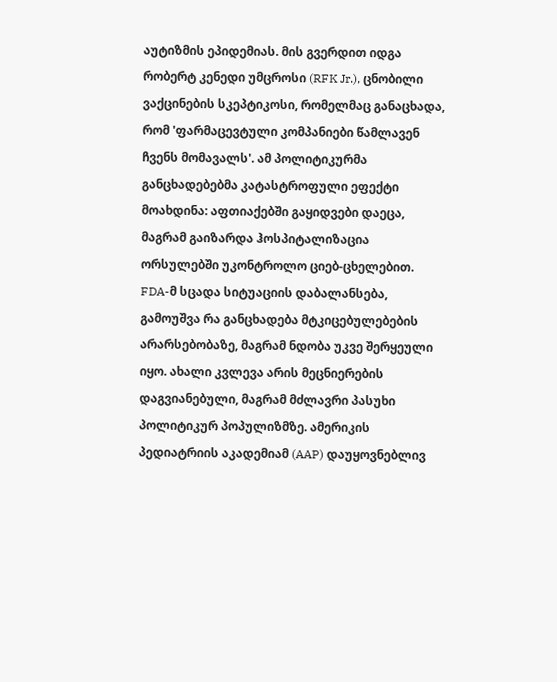აუტიზმის ეპიდემიას. მის გვერდით იდგა რობერტ კენედი უმცროსი (RFK Jr.), ცნობილი ვაქცინების სკეპტიკოსი, რომელმაც განაცხადა, რომ 'ფარმაცევტული კომპანიები წამლავენ ჩვენს მომავალს'. ამ პოლიტიკურმა განცხადებებმა კატასტროფული ეფექტი მოახდინა: აფთიაქებში გაყიდვები დაეცა, მაგრამ გაიზარდა ჰოსპიტალიზაცია ორსულებში უკონტროლო ციებ-ცხელებით. FDA-მ სცადა სიტუაციის დაბალანსება, გამოუშვა რა განცხადება მტკიცებულებების არარსებობაზე, მაგრამ ნდობა უკვე შერყეული იყო. ახალი კვლევა არის მეცნიერების დაგვიანებული, მაგრამ მძლავრი პასუხი პოლიტიკურ პოპულიზმზე. ამერიკის პედიატრიის აკადემიამ (AAP) დაუყოვნებლივ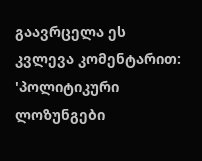გაავრცელა ეს კვლევა კომენტარით: 'პოლიტიკური ლოზუნგები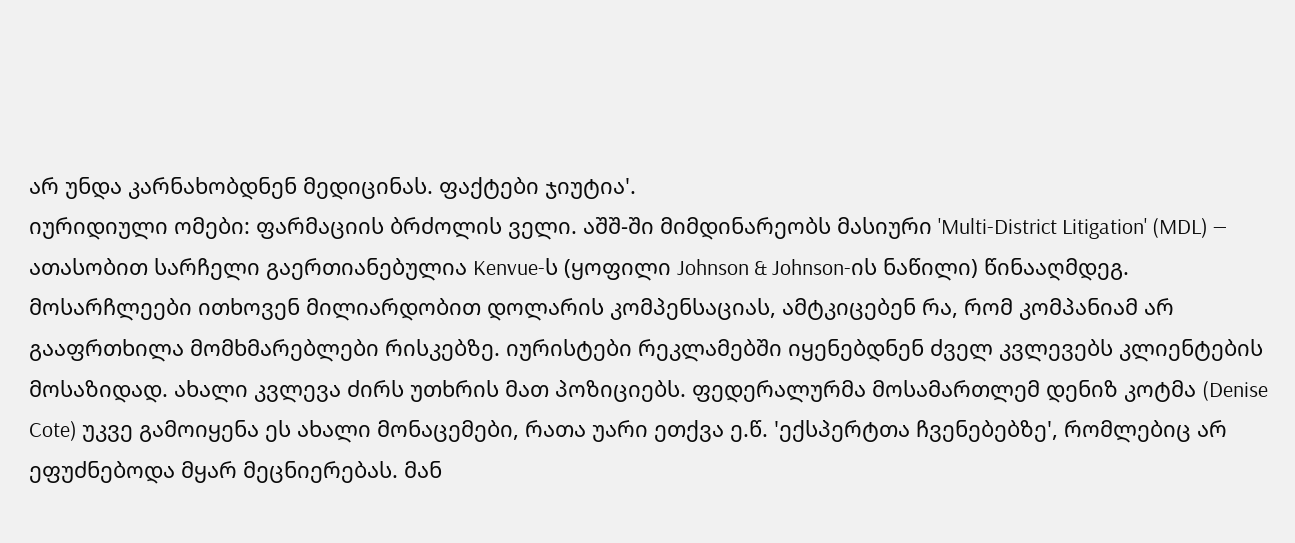არ უნდა კარნახობდნენ მედიცინას. ფაქტები ჯიუტია'.
იურიდიული ომები: ფარმაციის ბრძოლის ველი. აშშ-ში მიმდინარეობს მასიური 'Multi-District Litigation' (MDL) — ათასობით სარჩელი გაერთიანებულია Kenvue-ს (ყოფილი Johnson & Johnson-ის ნაწილი) წინააღმდეგ. მოსარჩლეები ითხოვენ მილიარდობით დოლარის კომპენსაციას, ამტკიცებენ რა, რომ კომპანიამ არ გააფრთხილა მომხმარებლები რისკებზე. იურისტები რეკლამებში იყენებდნენ ძველ კვლევებს კლიენტების მოსაზიდად. ახალი კვლევა ძირს უთხრის მათ პოზიციებს. ფედერალურმა მოსამართლემ დენიზ კოტმა (Denise Cote) უკვე გამოიყენა ეს ახალი მონაცემები, რათა უარი ეთქვა ე.წ. 'ექსპერტთა ჩვენებებზე', რომლებიც არ ეფუძნებოდა მყარ მეცნიერებას. მან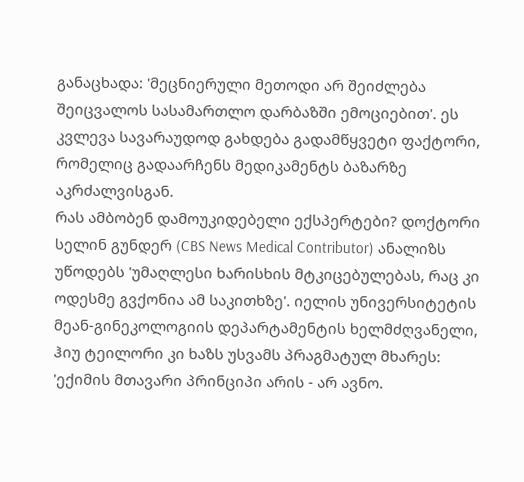განაცხადა: 'მეცნიერული მეთოდი არ შეიძლება შეიცვალოს სასამართლო დარბაზში ემოციებით'. ეს კვლევა სავარაუდოდ გახდება გადამწყვეტი ფაქტორი, რომელიც გადაარჩენს მედიკამენტს ბაზარზე აკრძალვისგან.
რას ამბობენ დამოუკიდებელი ექსპერტები? დოქტორი სელინ გუნდერ (CBS News Medical Contributor) ანალიზს უწოდებს 'უმაღლესი ხარისხის მტკიცებულებას, რაც კი ოდესმე გვქონია ამ საკითხზე'. იელის უნივერსიტეტის მეან-გინეკოლოგიის დეპარტამენტის ხელმძღვანელი, ჰიუ ტეილორი კი ხაზს უსვამს პრაგმატულ მხარეს: 'ექიმის მთავარი პრინციპი არის - არ ავნო.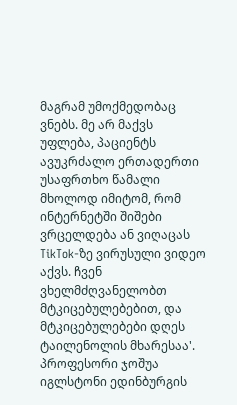მაგრამ უმოქმედობაც ვნებს. მე არ მაქვს უფლება, პაციენტს ავუკრძალო ერთადერთი უსაფრთხო წამალი მხოლოდ იმიტომ, რომ ინტერნეტში შიშები ვრცელდება ან ვიღაცას TikTok-ზე ვირუსული ვიდეო აქვს. ჩვენ ვხელმძღვანელობთ მტკიცებულებებით, და მტკიცებულებები დღეს ტაილენოლის მხარესაა'. პროფესორი ჯოშუა იგლსტონი ედინბურგის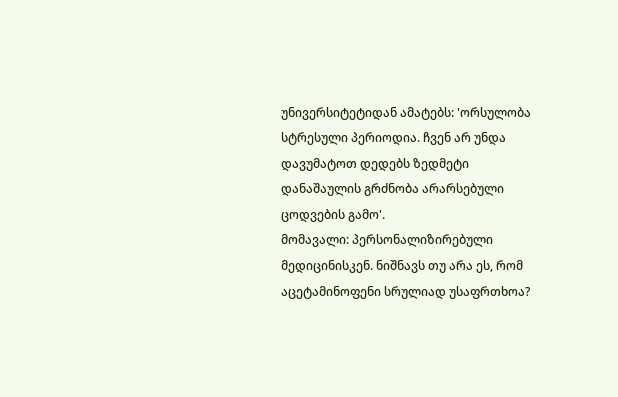უნივერსიტეტიდან ამატებს: 'ორსულობა სტრესული პერიოდია. ჩვენ არ უნდა დავუმატოთ დედებს ზედმეტი დანაშაულის გრძნობა არარსებული ცოდვების გამო'.
მომავალი: პერსონალიზირებული მედიცინისკენ. ნიშნავს თუ არა ეს, რომ აცეტამინოფენი სრულიად უსაფრთხოა?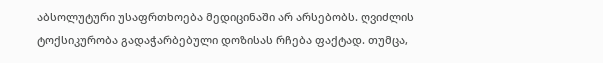აბსოლუტური უსაფრთხოება მედიცინაში არ არსებობს. ღვიძლის ტოქსიკურობა გადაჭარბებული დოზისას რჩება ფაქტად. თუმცა,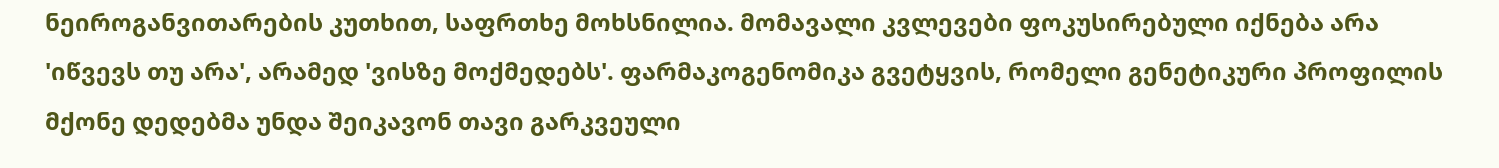ნეიროგანვითარების კუთხით, საფრთხე მოხსნილია. მომავალი კვლევები ფოკუსირებული იქნება არა 'იწვევს თუ არა', არამედ 'ვისზე მოქმედებს'. ფარმაკოგენომიკა გვეტყვის, რომელი გენეტიკური პროფილის მქონე დედებმა უნდა შეიკავონ თავი გარკვეული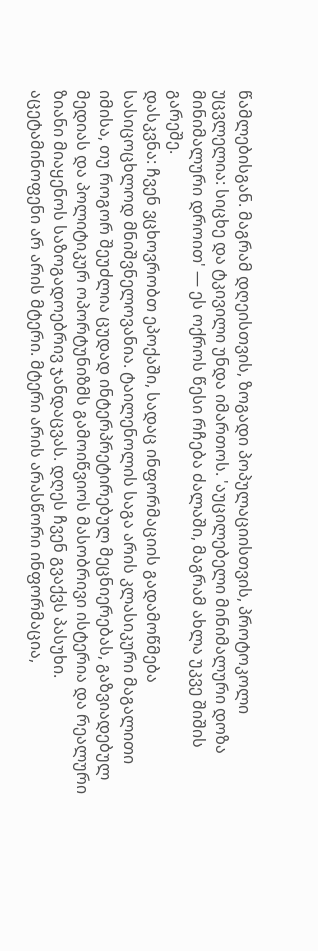წამლებისგან. მაგრამ დღეისთვის, ზოგადი პოპულაციისთვის, პროტოკოლი უცვლელია: სიცხე და ტკივილი უნდა იმართოს. 'აუცილებელი მინიმალური დოზა მინიმალური დროით' — ეს ოქროს წესი რჩება ძალაში, მაგრამ ახლა უკვე შიშის გარეშე.
დასკვნა: ჩვენ ვცხოვრობთ ეპოქაში, სადაც ინფორმაციის გადამოწმება სასიცოცხლოდ მნიშვნელოვანია. ტაილენოლის საგა არის კლასიკური მაგალითი იმისა, თუ როგორ შეუძლია ცუდად ინტერპრეტირებულ მეცნიერებას, გაზვიადებულ მედიას და პოლიტიკურ ოპორტუნიზმს გამოიწვიოს მასობრივი ისტერია და რეალური ზიანი მიაყენოს საზოგადოებრივ ჯანდაცვას. დღეს ჩვენ გვაქვს პასუხი. აცეტამინოფენი არ არის მტერი. მტერი არის არასწორი ინფორმაცია,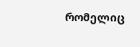რომელიც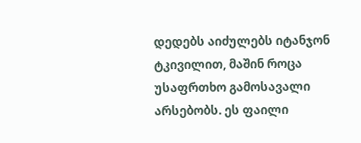დედებს აიძულებს იტანჯონ ტკივილით, მაშინ როცა უსაფრთხო გამოსავალი არსებობს. ეს ფაილი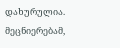დახურულია. მეცნიერებამ,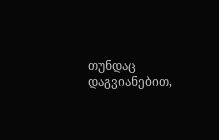თუნდაც დაგვიანებით,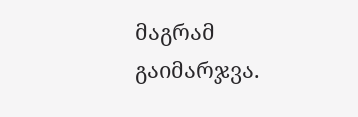მაგრამ გაიმარჯვა.